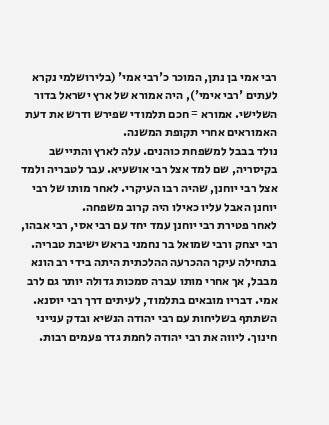רבי אמי בן נתן, המוכר כ'רבי אמי' (בלירושלמי נקרא לעתים 'רבי אימי'), היה אמורא של ארץ ישראל בדור השלישי. אמורא = חכם תלמודי שפירש ודרש את דעת האמוראים אחרי תקופת המשנה.
נולד בבבל למשפחת כוהנים. עלה לארץ והתיישב בקיסריה, שם למד אצל רבי אושעיא. עבר לטבריה ולמד אצל רבי יוחנן, שהיה רבו העיקרי. לאחר מותו של רבי יוחנן האבל עליו כאילו היה קרוב משפחה.
לאחר פטירת רבי יוחנן עמד יחד עם רבי אסי, רבי אבהו, רבי יצחק ורבי שמואל בר נחמני בראש ישיבת טבריה. בתחילה עיקר ההכרעה ההלכתית היתה בידי רב הונא מבבל, אך אחרי מותו עברה סמכות גדולה יותר גם לרב אמי. דבריו מובאים בתלמוד, לעיתים דרך רבי יוסנא.
השתתף בשליחות עם רבי יהודה הנשיא ובדק ענייני חינוך. ליווה את רבי יהודה לחמת גדר פעמים רבות.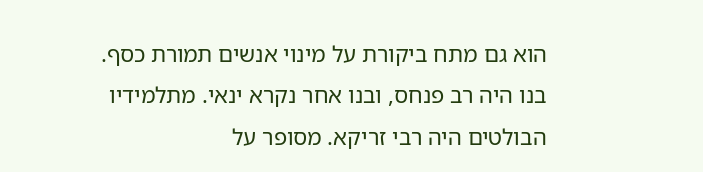הוא גם מתח ביקורת על מינוי אנשים תמורת כסף.
בנו היה רב פנחס, ובנו אחר נקרא ינאי. מתלמידיו הבולטים היה רבי זריקא. מסופר על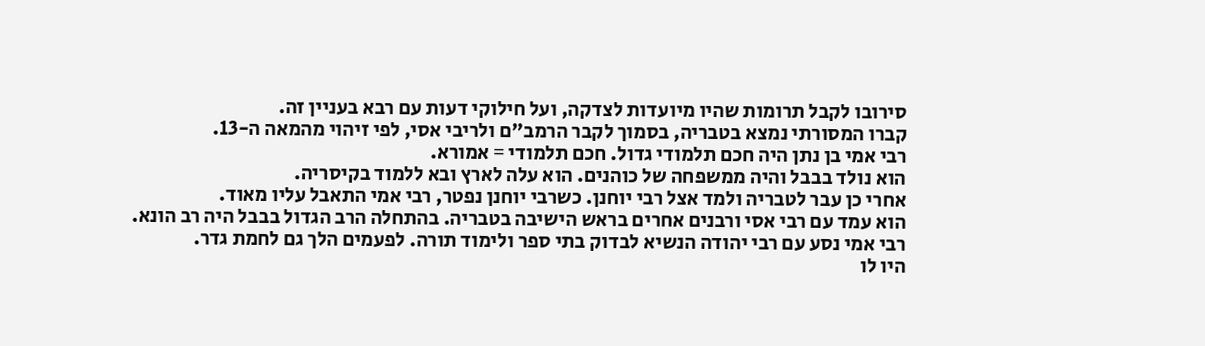סירובו לקבל תרומות שהיו מיועדות לצדקה, ועל חילוקי דעות עם רבא בעניין זה.
קברו המסורתי נמצא בטבריה, בסמוך לקבר הרמב"ם ולריבי אסי, לפי זיהוי מהמאה ה-13.
רבי אמי בן נתן היה חכם תלמודי גדול. חכם תלמודי = אמורא.
הוא נולד בבבל והיה ממשפחה של כוהנים. הוא עלה לארץ ובא ללמוד בקיסריה.
אחרי כן עבר לטבריה ולמד אצל רבי יוחנן. כשרבי יוחנן נפטר, רבי אמי התאבל עליו מאוד.
הוא עמד עם רבי אסי ורבנים אחרים בראש הישיבה בטבריה. בהתחלה הרב הגדול בבבל היה רב הונא.
רבי אמי נסע עם רבי יהודה הנשיא לבדוק בתי ספר ולימוד תורה. לפעמים הלך גם לחמת גדר.
היו לו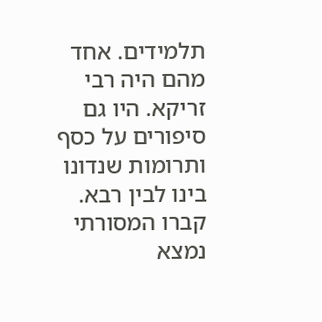תלמידים. אחד מהם היה רבי זריקא. היו גם סיפורים על כסף ותרומות שנדונו בינו לבין רבא.
קברו המסורתי נמצא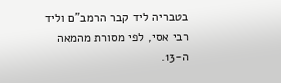בטבריה ליד קבר הרמב"ם וליד רבי אסי, לפי מסורת מהמאה ה-13.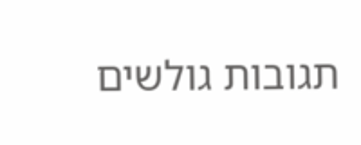תגובות גולשים